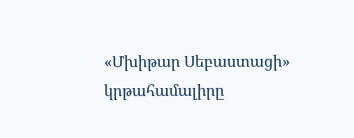«Մխիթար Սեբաստացի» կրթահամալիրը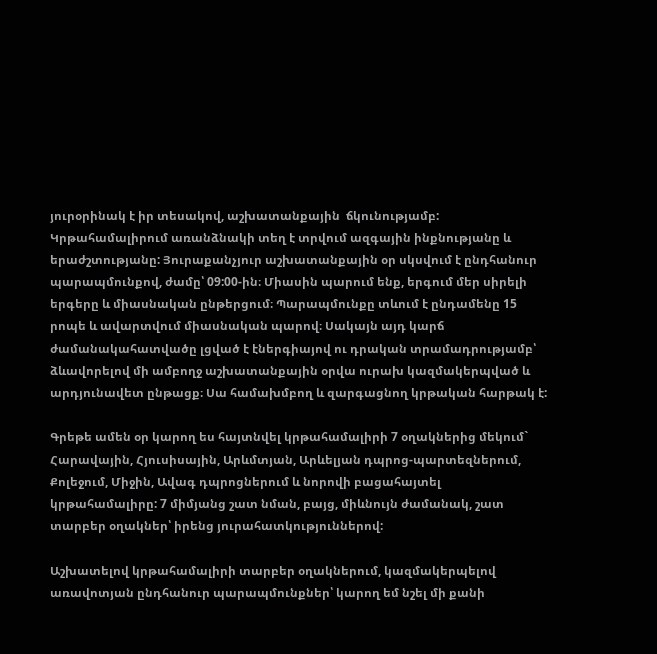յուրօրինակ է իր տեսակով, աշխատանքային  ճկունությամբ: Կրթահամալիրում առանձնակի տեղ է տրվում ազգային ինքնությանը և երաժշտությանը: Յուրաքանչյուր աշխատանքային օր սկսվում է ընդհանուր պարապմունքով, ժամը՝ 09:00-ին։ Միասին պարում ենք, երգում մեր սիրելի երգերը և միասնական ընթերցում։ Պարապմունքը տևում է ընդամենը 15 րոպե և ավարտվում միասնական պարով։ Սակայն այդ կարճ ժամանակահատվածը լցված է էներգիայով ու դրական տրամադրությամբ՝ ձևավորելով մի ամբողջ աշխատանքային օրվա ուրախ կազմակերպված և արդյունավետ ընթացք։ Սա համախմբող և զարգացնող կրթական հարթակ է:

Գրեթե ամեն օր կարող ես հայտնվել կրթահամալիրի 7 օղակներից մեկում` Հարավային, Հյուսիսային, Արևմտյան, Արևելյան դպրոց-պարտեզներում, Քոլեջում, Միջին, Ավագ դպրոցներում և նորովի բացահայտել կրթահամալիրը: 7 միմյանց շատ նման, բայց, միևնույն ժամանակ, շատ տարբեր օղակներ՝ իրենց յուրահատկություններով:

Աշխատելով կրթահամալիրի տարբեր օղակներում, կազմակերպելով առավոտյան ընդհանուր պարապմունքներ՝ կարող եմ նշել մի քանի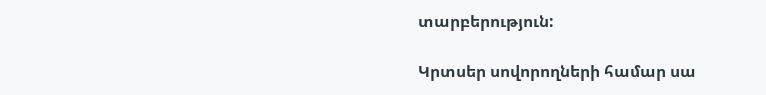տարբերություն:

Կրտսեր սովորողների համար սա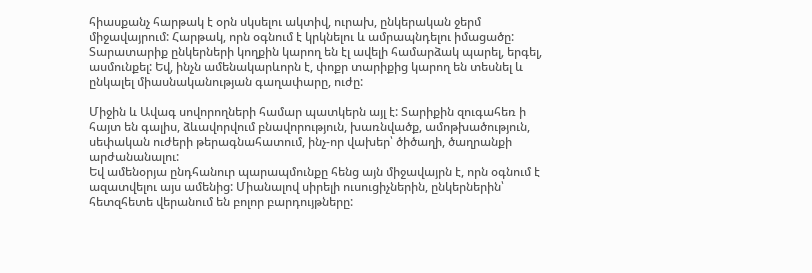հիասքանչ հարթակ է օրն սկսելու ակտիվ, ուրախ, ընկերական ջերմ միջավայրում: Հարթակ, որն օգնում է կրկնելու և ամրապնդելու իմացածը: Տարատարիք ընկերների կողքին կարող են էլ ավելի համարձակ պարել, երգել, ասմունքել: Եվ, ինչն ամենակարևորն է, փոքր տարիքից կարող են տեսնել և ընկալել միասնականության գաղափարը, ուժը:

Միջին և Ավագ սովորողների համար պատկերն այլ է: Տարիքին զուգահեռ ի հայտ են գալիս, ձևավորվում բնավորություն, խառնվածք, ամոթխածություն, սեփական ուժերի թերագնահատում, ինչ-որ վախեր՝ ծիծաղի, ծաղրանքի արժանանալու:
Եվ ամենօրյա ընդհանուր պարապմունքը հենց այն միջավայրն է, որն օգնում է ազատվելու այս ամենից: Միանալով սիրելի ուսուցիչներին, ընկերներին՝ հետզհետե վերանում են բոլոր բարդույթները: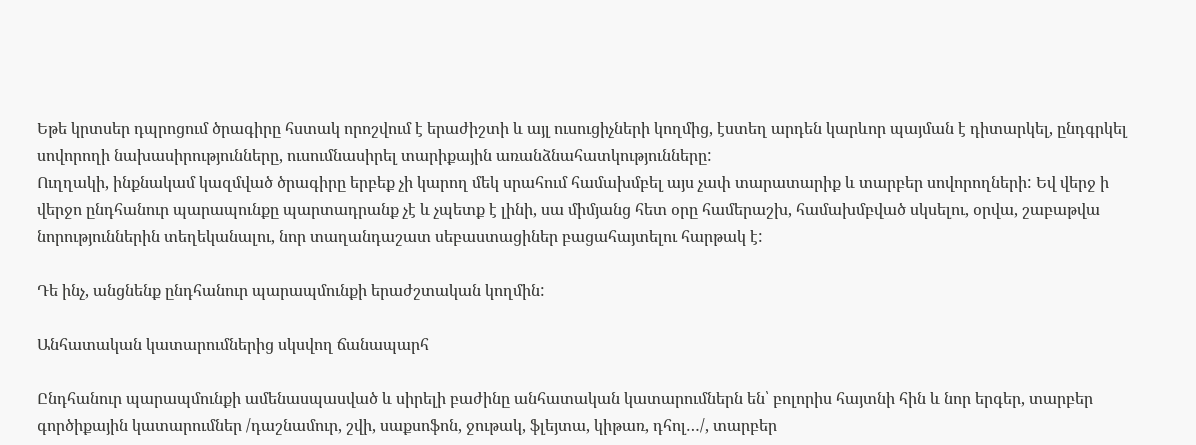Եթե կրտսեր դպրոցում ծրագիրը հստակ որոշվում է երաժիշտի և այլ ուսուցիչների կողմից, էստեղ արդեն կարևոր պայման է դիտարկել, ընդգրկել սովորողի նախասիրությունները, ուսումնասիրել տարիքային առանձնահատկությունները:
Ուղղակի, ինքնակամ կազմված ծրագիրը երբեք չի կարող մեկ սրահում համախմբել այս չափ տարատարիք և տարբեր սովորողների: Եվ վերջ ի վերջո ընդհանուր պարապունքը պարտադրանք չէ և չպետք է լինի, սա միմյանց հետ օրը համերաշխ, համախմբված սկսելու, օրվա, շաբաթվա նորություններին տեղեկանալու, նոր տաղանդաշատ սեբաստացիներ բացահայտելու հարթակ է:

Դե ինչ, անցնենք ընդհանուր պարապմունքի երաժշտական կողմին:

Անհատական կատարումներից սկսվող ճանապարհ

Ընդհանուր պարապմունքի ամենասպասված և սիրելի բաժինը անհատական կատարումներն են՝ բոլորիս հայտնի հին և նոր երգեր, տարբեր գործիքային կատարումներ /դաշնամուր, շվի, սաքսոֆոն, ջութակ, ֆլեյտա, կիթառ, դհոլ…/, տարբեր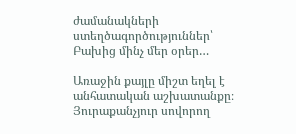ժամանակների ստեղծագործություններ՝ Բախից մինչ մեր օրեր…

Առաջին քայլը միշտ եղել է անհատական աշխատանքը։ Յուրաքանչյուր սովորող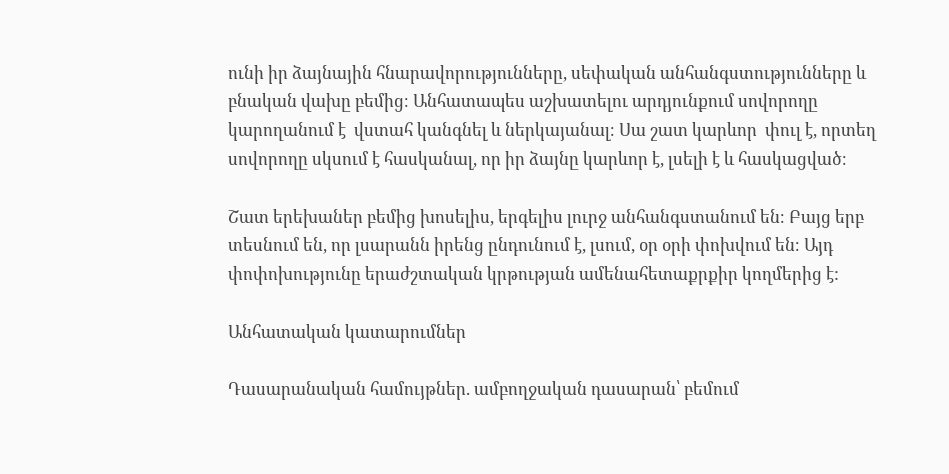ունի իր ձայնային հնարավորությունները, սեփական անհանգստությունները և բնական վախը բեմից։ Անհատապես աշխատելու արդյունքում սովորողը  կարողանում է  վստահ կանգնել և ներկայանալ։ Սա շատ կարևոր  փուլ է, որտեղ  սովորողը սկսում է հասկանալ, որ իր ձայնը կարևոր է, լսելի է և հասկացված։

Շատ երեխաներ բեմից խոսելիս, երգելիս լուրջ անհանգստանում են։ Բայց երբ տեսնում են, որ լսարանն իրենց ընդունում է, լսում, օր օրի փոխվում են։ Այդ փոփոխությունը երաժշտական կրթության ամենահետաքրքիր կողմերից է:

Անհատական կատարումներ

Դասարանական համույթներ. ամբողջական դասարան՝ բեմում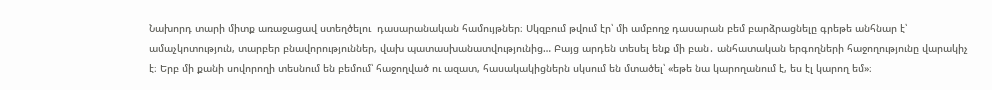Նախորդ տարի միտք առաջացավ ստեղծելու  դասարանական համույթներ։ Սկզբում թվում էր՝ մի ամբողջ դասարան բեմ բարձրացնելը գրեթե անհնար է՝ ամաչկոտություն, տարբեր բնավորություններ, վախ պատասխանատվությունից… Բայց արդեն տեսել ենք մի բան․ անհատական երգողների հաջողությունը վարակիչ է։ Երբ մի քանի սովորողի տեսնում են բեմում՝ հաջողված ու ազատ, հասակակիցներն սկսում են մտածել՝ «եթե նա կարողանում է, ես էլ կարող եմ»։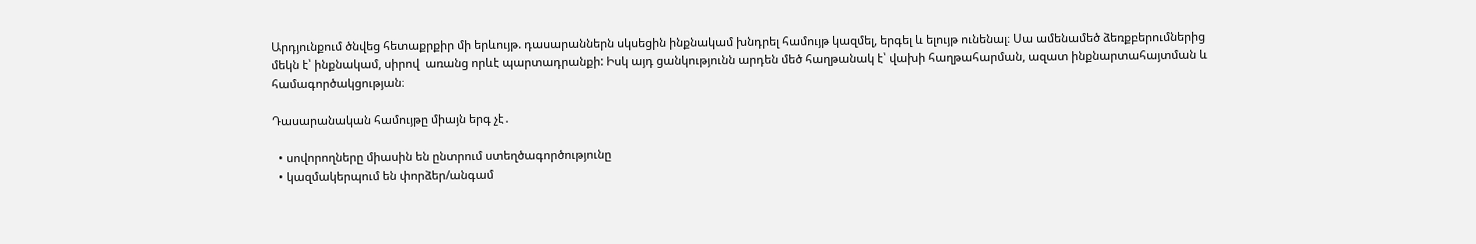Արդյունքում ծնվեց հետաքրքիր մի երևույթ. դասարաններն սկսեցին ինքնակամ խնդրել համույթ կազմել, երգել և ելույթ ունենալ։ Սա ամենամեծ ձեռքբերումներից մեկն է՝ ինքնակամ, սիրով  առանց որևէ պարտադրանքի: Իսկ այդ ցանկությունն արդեն մեծ հաղթանակ է՝ վախի հաղթահարման, ազատ ինքնարտահայտման և համագործակցության։

Դասարանական համույթը միայն երգ չէ․

  • սովորողները միասին են ընտրում ստեղծագործությունը
  • կազմակերպում են փորձեր/անգամ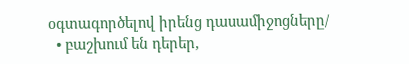օգտագործելով իրենց դասամիջոցները/
  • բաշխում են դերեր,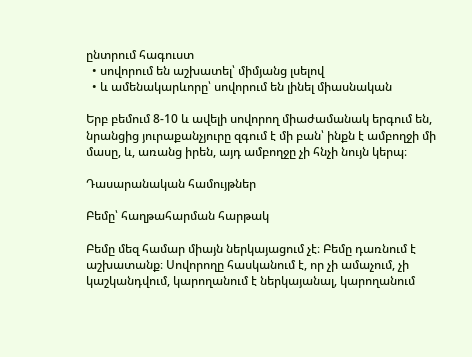ընտրում հագուստ
  • սովորում են աշխատել՝ միմյանց լսելով
  • և ամենակարևորը՝ սովորում են լինել միասնական

Երբ բեմում 8-10 և ավելի սովորող միաժամանակ երգում են, նրանցից յուրաքանչյուրը զգում է մի բան՝ ինքն է ամբողջի մի մասը, և, առանց իրեն, այդ ամբողջը չի հնչի նույն կերպ։

Դասարանական համույթներ

Բեմը՝ հաղթահարման հարթակ

Բեմը մեզ համար միայն ներկայացում չէ։ Բեմը դառնում է աշխատանք։ Սովորողը հասկանում է, որ չի ամաչում, չի կաշկանդվում, կարողանում է ներկայանալ, կարողանում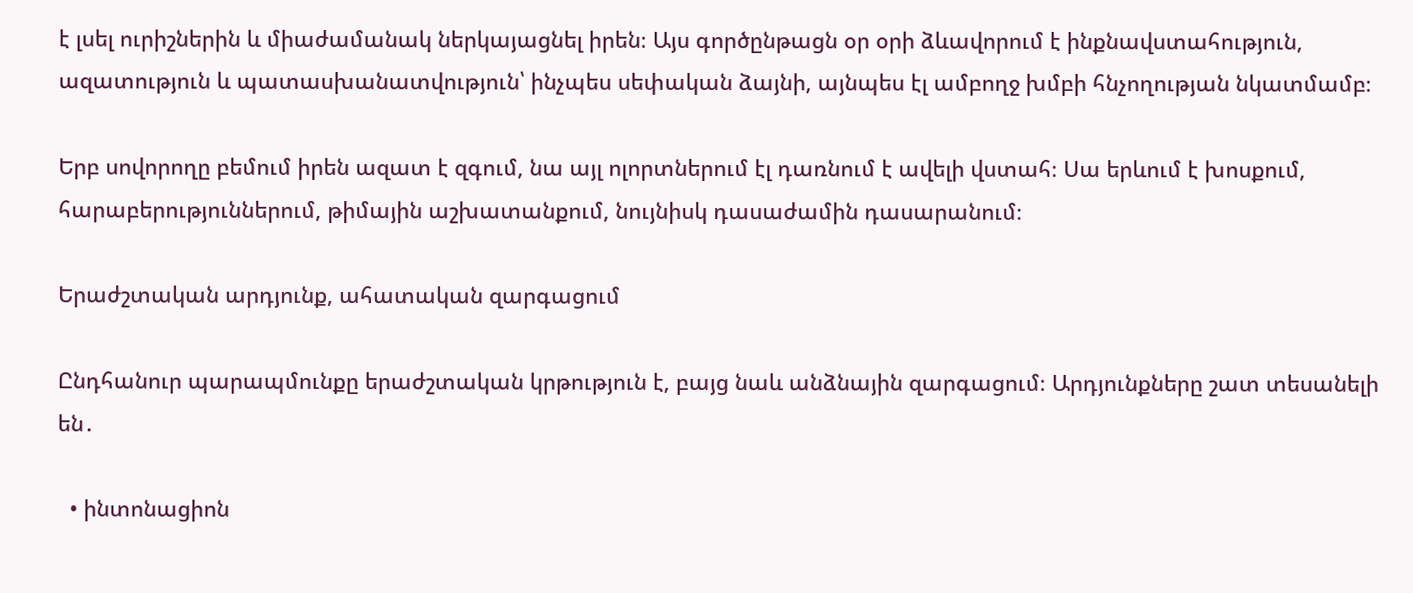է լսել ուրիշներին և միաժամանակ ներկայացնել իրեն։ Այս գործընթացն օր օրի ձևավորում է ինքնավստահություն, ազատություն և պատասխանատվություն՝ ինչպես սեփական ձայնի, այնպես էլ ամբողջ խմբի հնչողության նկատմամբ։

Երբ սովորողը բեմում իրեն ազատ է զգում, նա այլ ոլորտներում էլ դառնում է ավելի վստահ։ Սա երևում է խոսքում, հարաբերություններում, թիմային աշխատանքում, նույնիսկ դասաժամին դասարանում։

Երաժշտական արդյունք, ահատական զարգացում

Ընդհանուր պարապմունքը երաժշտական կրթություն է, բայց նաև անձնային զարգացում։ Արդյունքները շատ տեսանելի են․

  • ինտոնացիոն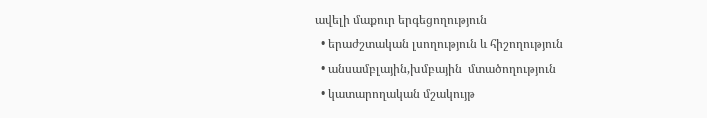ավելի մաքուր երգեցողություն
  • երաժշտական լսողություն և հիշողություն
  • անսամբլային,խմբային  մտածողություն
  • կատարողական մշակույթ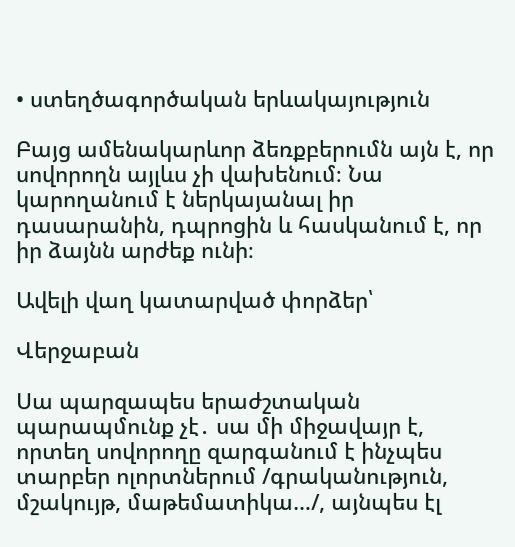• ստեղծագործական երևակայություն

Բայց ամենակարևոր ձեռքբերումն այն է, որ սովորողն այլևս չի վախենում։ Նա կարողանում է ներկայանալ իր դասարանին, դպրոցին և հասկանում է, որ իր ձայնն արժեք ունի։

Ավելի վաղ կատարված փորձեր՝

Վերջաբան

Սա պարզապես երաժշտական պարապմունք չէ․ սա մի միջավայր է, որտեղ սովորողը զարգանում է ինչպես տարբեր ոլորտներում /գրականություն, մշակույթ, մաթեմատիկա…/, այնպես էլ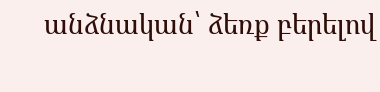անձնական՝ ձեռք բերելով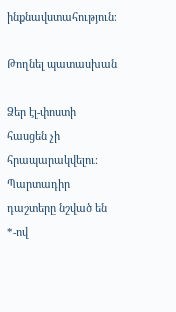ինքնավստահություն։

Թողնել պատասխան

Ձեր էլ-փոստի հասցեն չի հրապարակվելու։ Պարտադիր դաշտերը նշված են *-ով